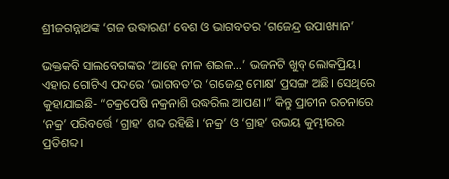ଶ୍ରୀଜଗନ୍ନାଥଙ୍କ ‘ଗଜ ଉଦ୍ଧାରଣ’ ବେଶ ଓ ଭାଗବତର ‘ଗଜେନ୍ଦ୍ର ଉପାଖ୍ୟାନ’

ଭକ୍ତକବି ସାଲବେଗଙ୍କର ‘ଆହେ ନୀଳ ଶଇଳ…’ ଭଜନଟି ଖୁବ୍ ଲୋକପ୍ରିୟ। ଏହାର ଗୋଟିଏ ପଦରେ ‘ଭାଗବତ’ର ‘ଗଜେନ୍ଦ୍ର ମୋକ୍ଷ’ ପ୍ରସଙ୍ଗ ଅଛି। ସେଥିରେ କୁହାଯାଇଛି- “ଚକ୍ରପେଷି ନକ୍ରନାଶି ଉଦ୍ଧରିଲ ଆପଣ।” କିନ୍ତୁ ପ୍ରାଚୀନ ରଚନାରେ ‘ନକ୍ର’ ପରିବର୍ତ୍ତେ ‘ଗ୍ରାହ’ ଶବ୍ଦ ରହିଛି। ‘ନକ୍ର’ ଓ ‘ଗ୍ରାହ’ ଉଭୟ କୁମ୍ଭୀରର ପ୍ରତିଶବ୍ଦ।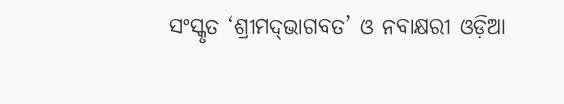ସଂସ୍କୃତ ‘ଶ୍ରୀମଦ୍‌ଭାଗବତ’ ଓ ନବାକ୍ଷରୀ ଓଡ଼ିଆ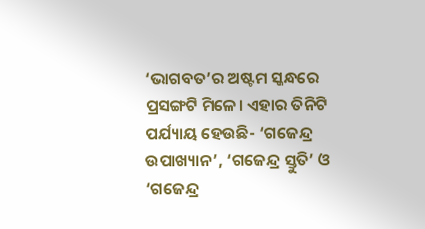‘ଭାଗବତ’ର ଅଷ୍ଟମ ସ୍କନ୍ଧରେ ପ୍ରସଙ୍ଗଟି ମିଳେ। ଏହାର ତିନିଟି ପର୍ଯ୍ୟାୟ ହେଉଛି- ‘ଗଜେନ୍ଦ୍ର ଉପାଖ୍ୟାନ’, ‘ଗଜେନ୍ଦ୍ର ସ୍ତୁତି’ ଓ ‘ଗଜେନ୍ଦ୍ର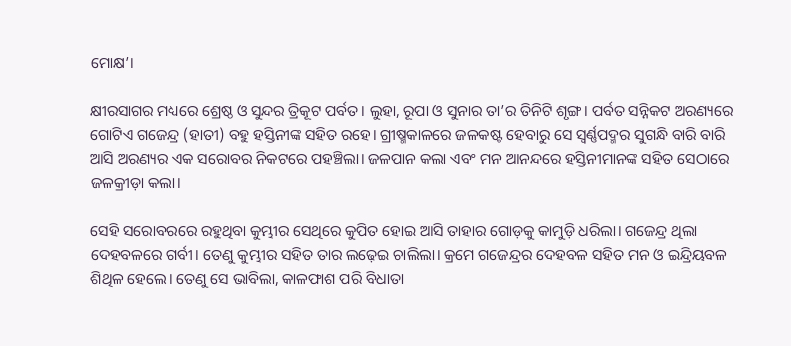ମୋକ୍ଷ’।

କ୍ଷୀରସାଗର ମଧ୍ୟରେ ଶ୍ରେଷ୍ଠ ଓ ସୁନ୍ଦର ତ୍ରିକୂଟ ପର୍ବତ। ଲୁହା, ରୂପା ଓ ସୁନାର ତା’ର ତିନିଟି ଶୃଙ୍ଗ। ପର୍ବତ ସନ୍ନିକଟ ଅରଣ୍ୟରେ ଗୋଟିଏ ଗଜେନ୍ଦ୍ର (ହାତୀ) ବହୁ ହସ୍ତିନୀଙ୍କ ସହିତ ରହେ। ଗ୍ରୀଷ୍ମକାଳରେ ଜଳକଷ୍ଟ ହେବାରୁ ସେ ସ୍ୱର୍ଣ୍ଣପଦ୍ମର ସୁଗନ୍ଧି ବାରି ବାରି ଆସି ଅରଣ୍ୟର ଏକ ସରୋବର ନିକଟରେ ପହଞ୍ଚିଲା। ଜଳପାନ କଲା ଏବଂ ମନ ଆନନ୍ଦରେ ହସ୍ତିନୀମାନଙ୍କ ସହିତ ସେଠାରେ ଜଳକ୍ରୀଡ଼ା କଲା।

ସେହି ସରୋବରରେ ରହୁଥିବା କୁମ୍ଭୀର ସେଥିରେ କୁପିତ ହୋଇ ଆସି ତାହାର ଗୋଡ଼କୁ କାମୁଡ଼ି ଧରିଲା। ଗଜେନ୍ଦ୍ର ଥିଲା ଦେହବଳରେ ଗର୍ବୀ। ତେଣୁ କୁମ୍ଭୀର ସହିତ ତାର ଲଢ଼େଇ ଚାଲିଲା। କ୍ରମେ ଗଜେନ୍ଦ୍ରର ଦେହବଳ ସହିତ ମନ ଓ ଇନ୍ଦ୍ରିୟବଳ ଶିଥିଳ ହେଲେ। ତେଣୁ ସେ ଭାବିଲା, କାଳଫାଶ ପରି ବିଧାତା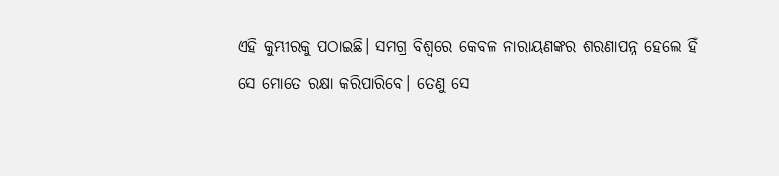ଏହି କୁମ୍ଭୀରକୁ ପଠାଇଛି। ସମଗ୍ର ବିଶ୍ୱରେ କେବଳ ନାରାୟଣଙ୍କର ଶରଣାପନ୍ନ ହେଲେ ହିଁ ସେ ମୋତେ ରକ୍ଷା କରିପାରିବେ। ତେଣୁ ସେ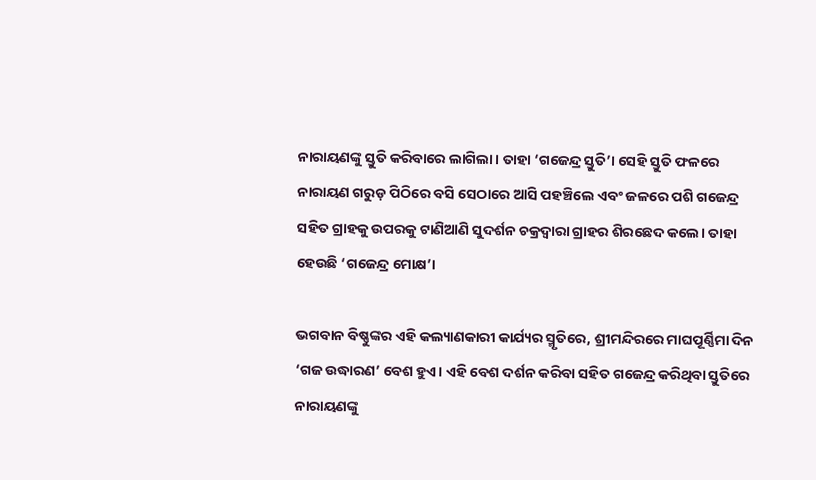ନାରାୟଣଙ୍କୁ ସ୍ତୁତି କରିବାରେ ଲାଗିଲା। ତାହା ‘ଗଜେନ୍ଦ୍ର ସ୍ତୁତି’। ସେହି ସ୍ତୁତି ଫଳରେ ନାରାୟଣ ଗରୁଡ଼ ପିଠିରେ ବସି ସେଠାରେ ଆସି ପହଞ୍ଚିଲେ ଏବଂ ଜଳରେ ପଶି ଗଜେନ୍ଦ୍ର ସହିତ ଗ୍ରାହକୁ ଉପରକୁ ଟାଣିଆଣି ସୁଦର୍ଶନ ଚକ୍ରଦ୍ୱାରା ଗ୍ରାହର ଶିରଛେଦ କଲେ। ତାହା ହେଉଛି ‘ଗଜେନ୍ଦ୍ର ମୋକ୍ଷ’।

ଭଗବାନ ବିଷ୍ଣୁଙ୍କର ଏହି କଲ୍ୟାଣକାରୀ କାର୍ଯ୍ୟର ସ୍ମୃତିରେ, ଶ୍ରୀମନ୍ଦିରରେ ମାଘପୂର୍ଣ୍ଣିମା ଦିନ ‘ଗଜ ଉଦ୍ଧାରଣ’ ବେଶ ହୁଏ। ଏହି ବେଶ ଦର୍ଶନ କରିବା ସହିତ ଗଜେନ୍ଦ୍ର କରିଥିବା ସ୍ତୁତିରେ ନାରାୟଣଙ୍କୁ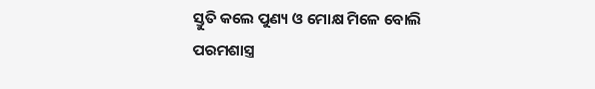ସ୍ତୁତି କଲେ ପୁଣ୍ୟ ଓ ମୋକ୍ଷ ମିଳେ ବୋଲି ପରମଶାସ୍ତ୍ର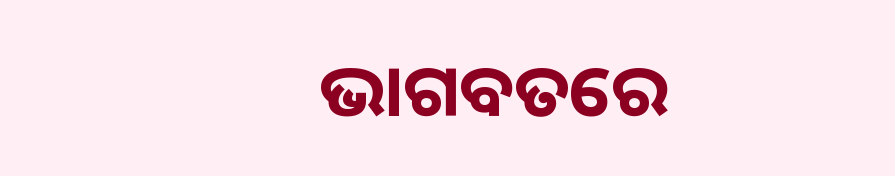ଭାଗବତରେ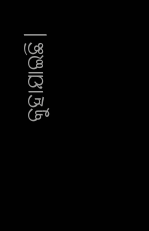କୁହାଯାଇଛି।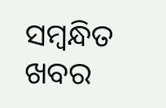ସମ୍ବନ୍ଧିତ ଖବର